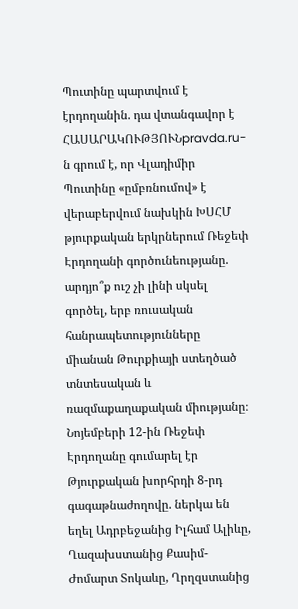Պուտինը պարտվում է էրդողանին. դա վտանգավոր է
ՀԱՍԱՐԱԿՈՒԹՅՈՒՆpravda.ru-ն գրում է, որ Վլադիմիր Պուտինը «ըմբռնումով» է վերաբերվում նախկին ԽՍՀՄ թյուրքական երկրներում Ռեջեփ Էրդողանի գործունեությանը. արդյո՞ք ուշ չի լինի սկսել գործել, երբ ռուսական հանրապետությունները միանան Թուրքիայի ստեղծած տնտեսական և ռազմաքաղաքական միությանը։
Նոյեմբերի 12-ին Ռեջեփ Էրդողանը գումարել էր Թյուրքական խորհրդի 8-րդ գագաթնաժողովը. ներկա են եղել Ադրբեջանից Իլհամ Ալիևը, Ղազախստանից Քասիմ-Ժոմարտ Տոկաևը, Ղրղզստանից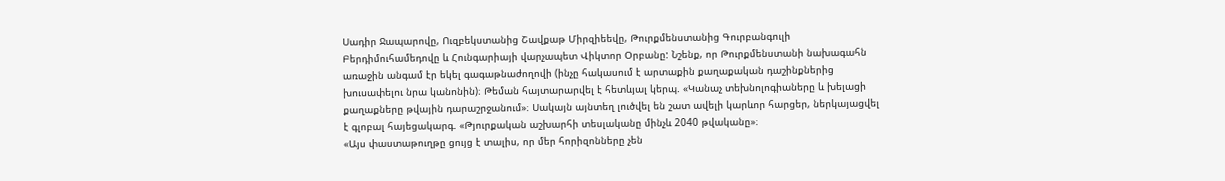Սադիր Ջապարովը, Ուզբեկստանից Շավքաթ Միրզիեեվը, Թուրքմենստանից Գուրբանգուլի Բերդիմուհամեդովը և Հունգարիայի վարչապետ Վիկտոր Օրբանը: Նշենք, որ Թուրքմենստանի նախագահն առաջին անգամ էր եկել գագաթնաժողովի (ինչը հակասում է արտաքին քաղաքական դաշինքներից խուսափելու նրա կանոնին)։ Թեման հայտարարվել է հետևյալ կերպ. «Կանաչ տեխնոլոգիաները և խելացի քաղաքները թվային դարաշրջանում»։ Սակայն այնտեղ լուծվել են շատ ավելի կարևոր հարցեր, ներկայացվել է գլոբալ հայեցակարգ. «Թյուրքական աշխարհի տեսլականը մինչև 2040 թվականը»։
«Այս փաստաթուղթը ցույց է տալիս, որ մեր հորիզոնները չեն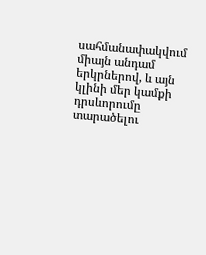սահմանափակվում միայն անդամ երկրներով, և այն կլինի մեր կամքի դրսևորումը տարածելու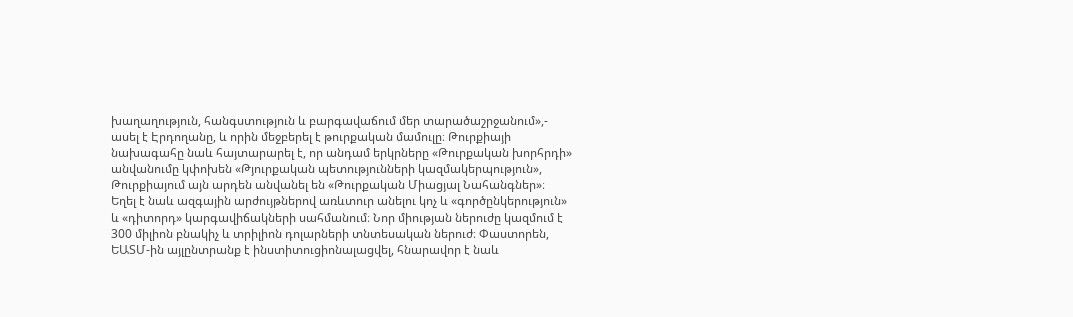խաղաղություն, հանգստություն և բարգավաճում մեր տարածաշրջանում»,- ասել է Էրդողանը, և որին մեջբերել է թուրքական մամուլը։ Թուրքիայի նախագահը նաև հայտարարել է, որ անդամ երկրները «Թուրքական խորհրդի» անվանումը կփոխեն «Թյուրքական պետությունների կազմակերպություն», Թուրքիայում այն արդեն անվանել են «Թուրքական Միացյալ Նահանգներ»։
Եղել է նաև ազգային արժույթներով առևտուր անելու կոչ և «գործընկերություն» և «դիտորդ» կարգավիճակների սահմանում։ Նոր միության ներուժը կազմում է 300 միլիոն բնակիչ և տրիլիոն դոլարների տնտեսական ներուժ։ Փաստորեն, ԵԱՏՄ-ին այլընտրանք է ինստիտուցիոնալացվել, հնարավոր է նաև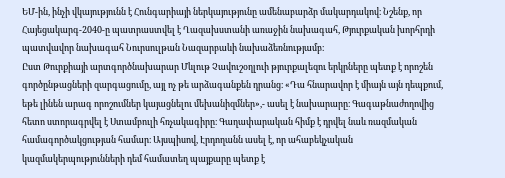ԵՄ-ին, ինչի վկայությունն է Հունգարիայի ներկայությունը ամենաբարձր մակարդակով։ Նշենք, որ Հայեցակարգ-2040-ը պատրաստվել է Ղազախստանի առաջին նախագահ, Թյուրքական խորհրդի պատվավոր նախագահ Նուրսուլթան Նազարբաևի նախաձեռնությամբ։
Ըստ Թուրքիայի արտգործնախարար Մևլութ Չավուշօղլուի թյուրքալեզու երկրները պետք է որոշեն գործընթացների զարգացումը, այլ ոչ թե արձագանքեն դրանց։ «Դա հնարավոր է միայն այն դեպքում, եթե լինեն արագ որոշումներ կայացնելու մեխանիզմներ»,- ասել է նախարարը։ Գագաթնաժողովից հետո ստորագրվել է Ստամբուլի հռչակագիրը։ Գաղափարական հիմք է դրվել նաև ռազմական համագործակցության համար։ Այսպիսով, Էրդողանն ասել է, որ ահաբեկչական կազմակերպությունների դեմ համատեղ պայքարը պետք է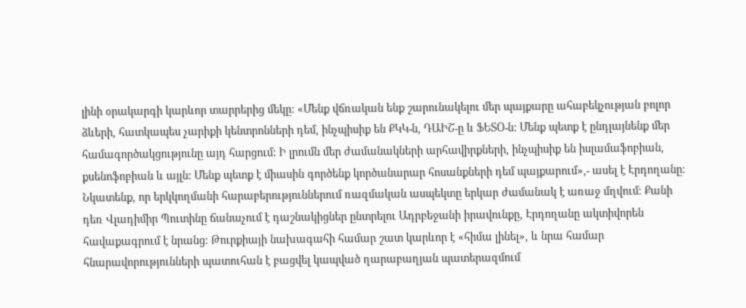լինի օրակարգի կարևոր տարրերից մեկը։ «Մենք վճռական ենք շարունակելու մեր պայքարը ահաբեկչության բոլոր ձևերի, հատկապես չարիքի կենտրոնների դեմ, ինչպիսիք են ՔԿԿ-ն, ԴԱԻՇ-ը և ՖԵՏՕ-ն: Մենք պետք է ընդլայնենք մեր համագործակցությունը այդ հարցում: Ի լրումն մեր ժամանակների արհավիրքների, ինչպիսիք են իսլամաֆոբիան, քսենոֆոբիան և այլն: Մենք պետք է միասին գործենք կործանարար հոսանքների դեմ պայքարում»,- ասել է Էրդողանը։
Նկատենք, որ երկկողմանի հարաբերություններում ռազմական ասպեկտը երկար ժամանակ է առաջ մղվում։ Քանի դեռ Վլադիմիր Պուտինը ճանաչում է դաշնակիցներ ընտրելու Ադրբեջանի իրավունքը, Էրդողանը ակտիվորեն հավաքագրում է նրանց: Թուրքիայի նախագահի համար շատ կարևոր է «հիմա լինել», և նրա համար հնարավորությունների պատուհան է բացվել կապված ղարաբաղյան պատերազմում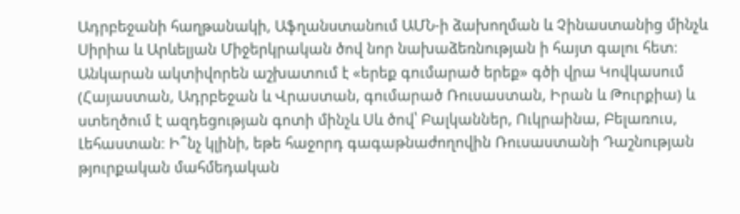Ադրբեջանի հաղթանակի, Աֆղանստանում ԱՄՆ-ի ձախողման և Չինաստանից մինչև Սիրիա և Արևելյան Միջերկրական ծով նոր նախաձեռնության ի հայտ գալու հետ։ Անկարան ակտիվորեն աշխատում է «երեք գումարած երեք» գծի վրա Կովկասում (Հայաստան, Ադրբեջան և Վրաստան, գումարած Ռուսաստան, Իրան և Թուրքիա) և ստեղծում է ազդեցության գոտի մինչև Սև ծով՝ Բալկաններ, Ուկրաինա, Բելառուս, Լեհաստան։ Ի՞նչ կլինի, եթե հաջորդ գագաթնաժողովին Ռուսաստանի Դաշնության թյուրքական մահմեդական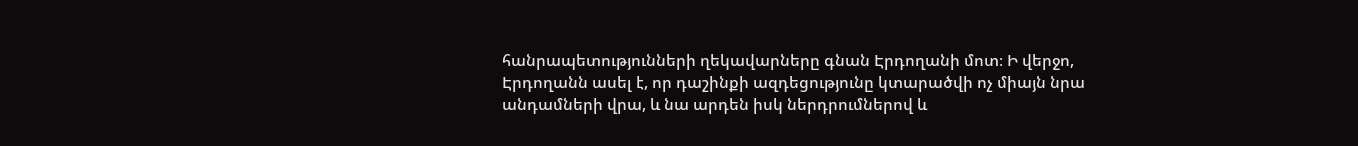հանրապետությունների ղեկավարները գնան Էրդողանի մոտ։ Ի վերջո, Էրդողանն ասել է, որ դաշինքի ազդեցությունը կտարածվի ոչ միայն նրա անդամների վրա, և նա արդեն իսկ ներդրումներով և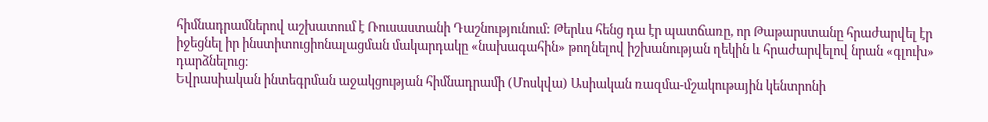հիմնադրամներով աշխատում է Ռուսաստանի Դաշնությունում: Թերևս հենց դա էր պատճառը, որ Թաթարստանը հրաժարվել էր իջեցնել իր ինստիտուցիոնալացման մակարդակը «նախագահին» թողնելով իշխանության ղեկին և հրաժարվելով նրան «գլուխ» դարձնելուց։
Եվրասիական ինտեգրման աջակցության հիմնադրամի (Մոսկվա) Ասիական ռազմա-մշակութային կենտրոնի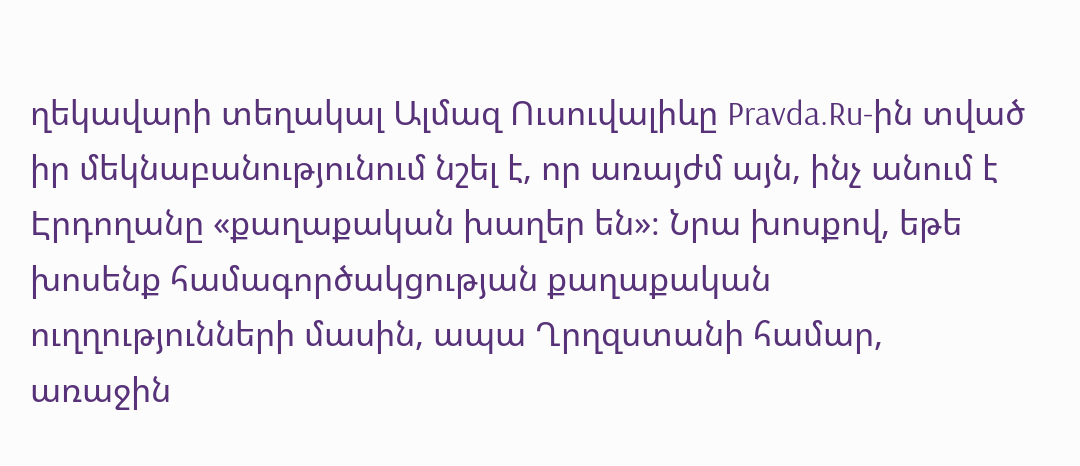ղեկավարի տեղակալ Ալմազ Ուսուվալիևը Pravda.Ru-ին տված իր մեկնաբանությունում նշել է, որ առայժմ այն, ինչ անում է Էրդողանը «քաղաքական խաղեր են»։ Նրա խոսքով, եթե խոսենք համագործակցության քաղաքական ուղղությունների մասին, ապա Ղրղզստանի համար, առաջին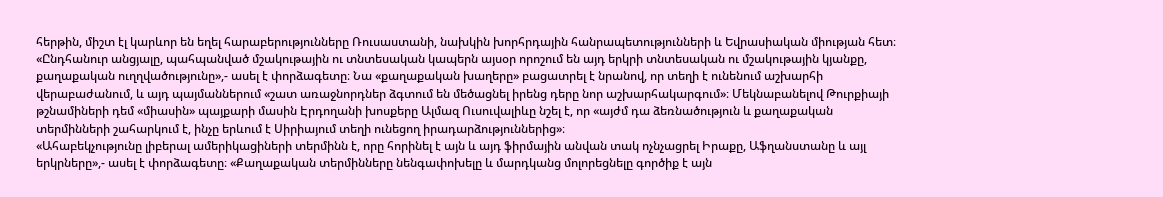հերթին, միշտ էլ կարևոր են եղել հարաբերությունները Ռուսաստանի, նախկին խորհրդային հանրապետությունների և Եվրասիական միության հետ։ «Ընդհանուր անցյալը, պահպանված մշակութային ու տնտեսական կապերն այսօր որոշում են այդ երկրի տնտեսական ու մշակութային կյանքը, քաղաքական ուղղվածությունը»,- ասել է փորձագետը։ Նա «քաղաքական խաղերը» բացատրել է նրանով, որ տեղի է ունենում աշխարհի վերաբաժանում, և այդ պայմաններում «շատ առաջնորդներ ձգտում են մեծացնել իրենց դերը նոր աշխարհակարգում»։ Մեկնաբանելով Թուրքիայի թշնամիների դեմ «միասին» պայքարի մասին Էրդողանի խոսքերը Ալմազ Ուսուվալիևը նշել է, որ «այժմ դա ձեռնածություն և քաղաքական տերմինների շահարկում է, ինչը երևում է Սիրիայում տեղի ունեցող իրադարձություններից»։
«Ահաբեկչությունը լիբերալ ամերիկացիների տերմինն է, որը հորինել է այն և այդ ֆիրմային անվան տակ ոչնչացրել Իրաքը, Աֆղանստանը և այլ երկրները»,- ասել է փորձագետը։ «Քաղաքական տերմինները նենգափոխելը և մարդկանց մոլորեցնելը գործիք է այն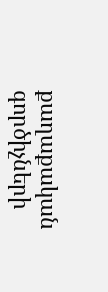քաղաքական գործիչների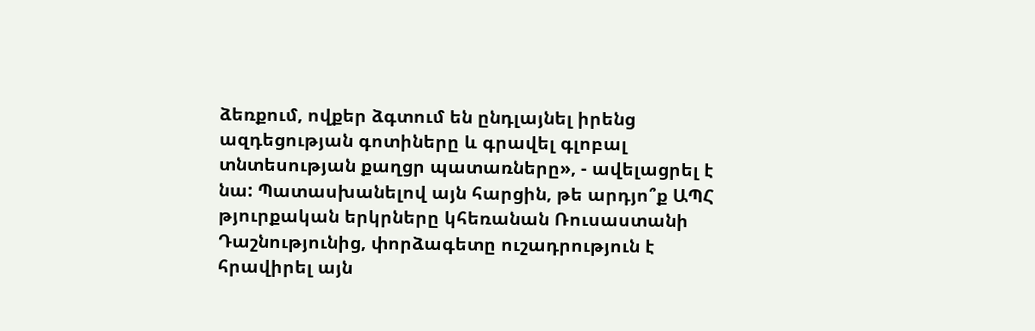ձեռքում, ովքեր ձգտում են ընդլայնել իրենց ազդեցության գոտիները և գրավել գլոբալ տնտեսության քաղցր պատառները», - ավելացրել է նա: Պատասխանելով այն հարցին, թե արդյո՞ք ԱՊՀ թյուրքական երկրները կհեռանան Ռուսաստանի Դաշնությունից, փորձագետը ուշադրություն է հրավիրել այն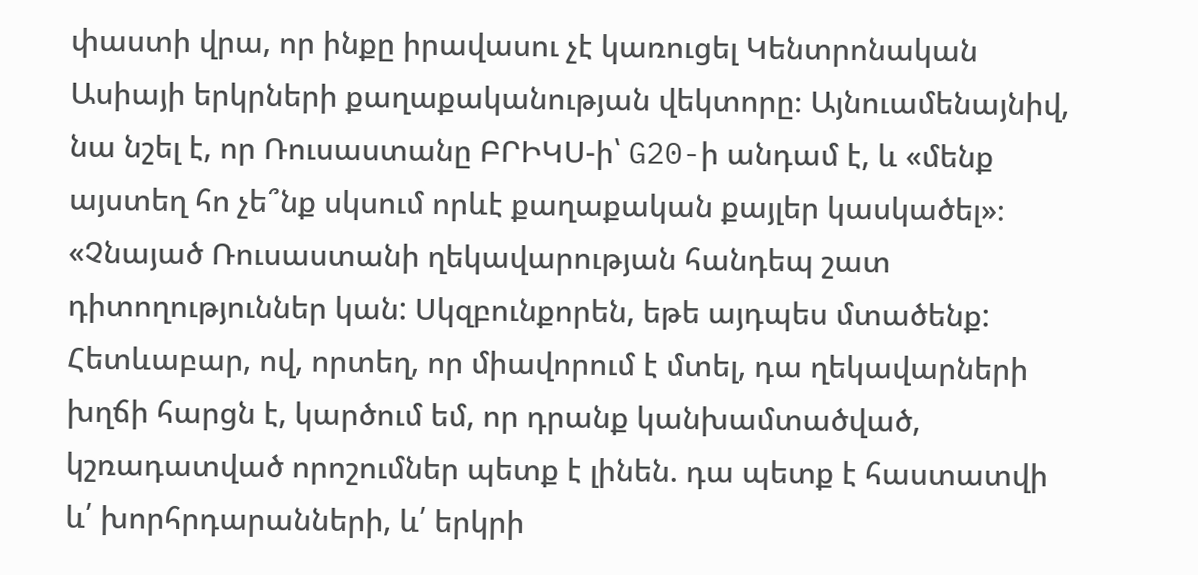փաստի վրա, որ ինքը իրավասու չէ կառուցել Կենտրոնական Ասիայի երկրների քաղաքականության վեկտորը։ Այնուամենայնիվ, նա նշել է, որ Ռուսաստանը ԲՐԻԿՍ-ի՝ G20-ի անդամ է, և «մենք այստեղ հո չե՞նք սկսում որևէ քաղաքական քայլեր կասկածել»։
«Չնայած Ռուսաստանի ղեկավարության հանդեպ շատ դիտողություններ կան: Սկզբունքորեն, եթե այդպես մտածենք: Հետևաբար, ով, որտեղ, որ միավորում է մտել, դա ղեկավարների խղճի հարցն է, կարծում եմ, որ դրանք կանխամտածված, կշռադատված որոշումներ պետք է լինեն. դա պետք է հաստատվի և՛ խորհրդարանների, և՛ երկրի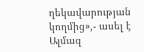ղեկավարության կողմից»,- ասել է Ալմազ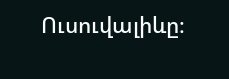Ուսուվալիևը։